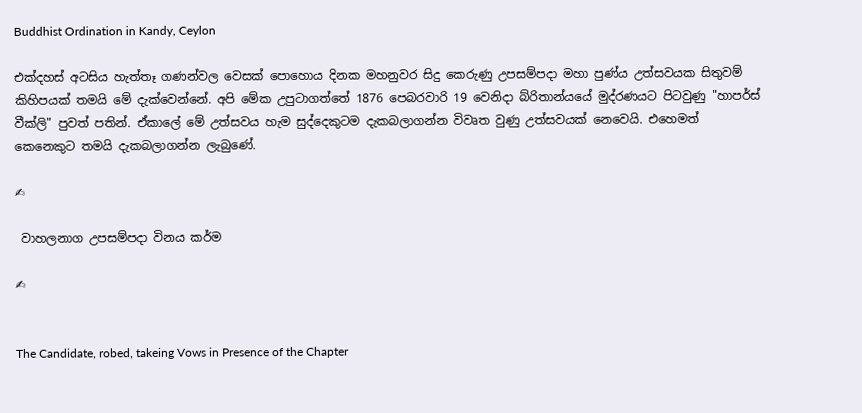Buddhist Ordination in Kandy, Ceylon

එක්දහස් අටසිය හැත්තෑ ගණන්වල වෙසක් පොහොය දිනක මහනුවර සිදු කෙරුණු උපසම්පදා මහා පුණ්ය උත්සවයක සිතුවම් කිහිපයක් තමයි මේ දැක්වෙන්නේ. අපි මේක උපුටාගත්තේ 1876 පෙබරවාරි 19 වෙනිදා බ්රිතාන්යයේ මුද්රණයට පිටවුණු "හාපර්ස් වීක්ලි" පුවත් පතින්. ඒකාලේ මේ උත්සවය හැම සුද්දෙකුටම දැකබලාගන්න විවෘත වුණු උත්සවයක් නෙවෙයි. එහෙමත් කෙනෙකුට තමයි දැකබලාගන්න ලැබුණේ.

✍

 වාහලනාග උපසම්පදා විනය කර්ම

✍


The Candidate, robed, takeing Vows in Presence of the Chapter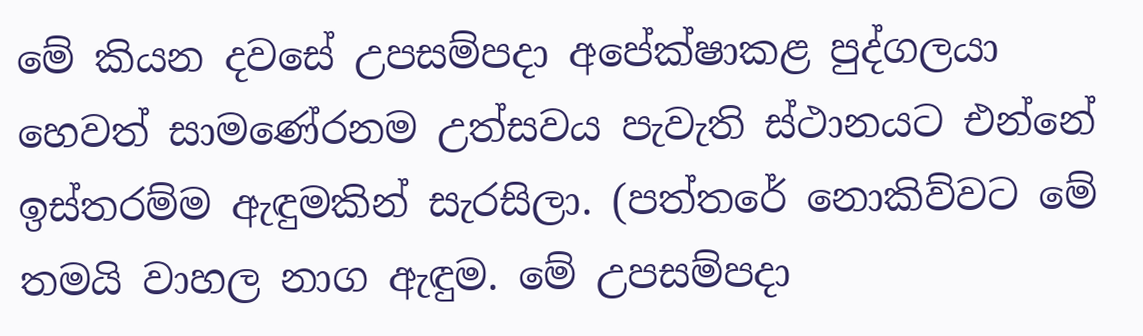මේ කියන දවසේ උපසම්පදා අපේක්ෂාකළ පුද්ගලයා හෙවත් සාමණේරනම උත්සවය පැවැති ස්ථානයට එන්නේ ඉස්තරම්ම ඇඳුමකින් සැරසිලා. (පත්තරේ නොකිව්වට මේ තමයි වාහල නාග ඇඳුම. මේ උපසම්පදා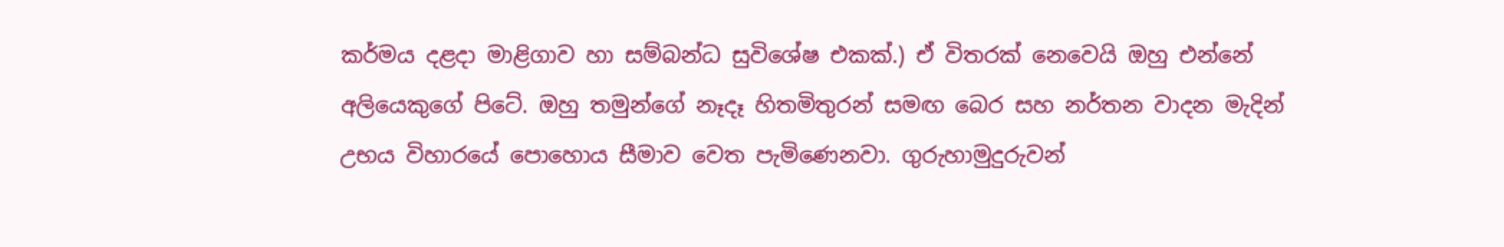කර්මය දළදා මාළිගාව හා සම්බන්ධ සුවිශේෂ එකක්.) ඒ විතරක් නෙවෙයි ඔහු එන්නේ අලියෙකුගේ පිටේ. ඔහු තමුන්ගේ නෑදෑ හිතමිතුරන් සමඟ බෙර සහ නර්තන වාදන මැදින් උභය විහාරයේ පොහොය සීමාව වෙත පැමිණෙනවා. ගුරුහාමුදුරුවන්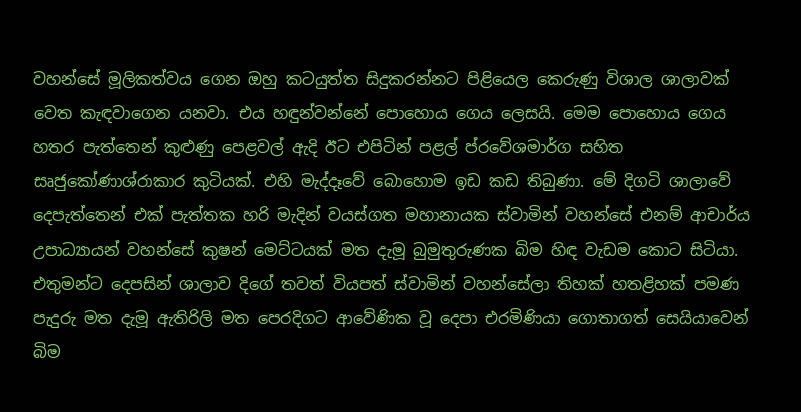වහන්සේ මූලිකත්වය ගෙන ඔහු කටයුත්ත සිදුකරන්නට පිළියෙල කෙරුණු විශාල ශාලාවක් වෙත කැඳවාගෙන යනවා. එය හඳුන්වන්නේ පොහොය ගෙය ලෙසයි. මෙම පොහොය ගෙය හතර පැත්තෙන් කුළුණු පෙළවල් ඇදි ඊට එපිටින් පළල් ප්රවේශමාර්ග සහිත සෘජුකෝණාශ්රාකාර කුටියක්. එහි මැද්දෑවේ බොහොම ඉඩ කඩ තිබුණා. මේ දිගටි ශාලාවේ දෙපැත්තෙන් එක් පැත්තක හරි මැදින් වයස්ගත මහානායක ස්වාමින් වහන්සේ එනම් ආචාර්ය උපාධ්‍යායන් වහන්සේ කුෂන් මෙට්ටයක් මත දැමූ බුමුතුරුණක බිම හිඳ වැඩම කොට සිටියා. එතුමන්ට දෙපසින් ශාලාව දිගේ තවත් වියපත් ස්වාමින් වහන්සේලා තිහක් හතළිහක් පමණ පැදුරු මත දැමූ ඇතිරිලි මත පෙරදිගට ආවේණික වූ දෙපා එරමිණියා ගොතාගත් සෙයියාවෙන් බිම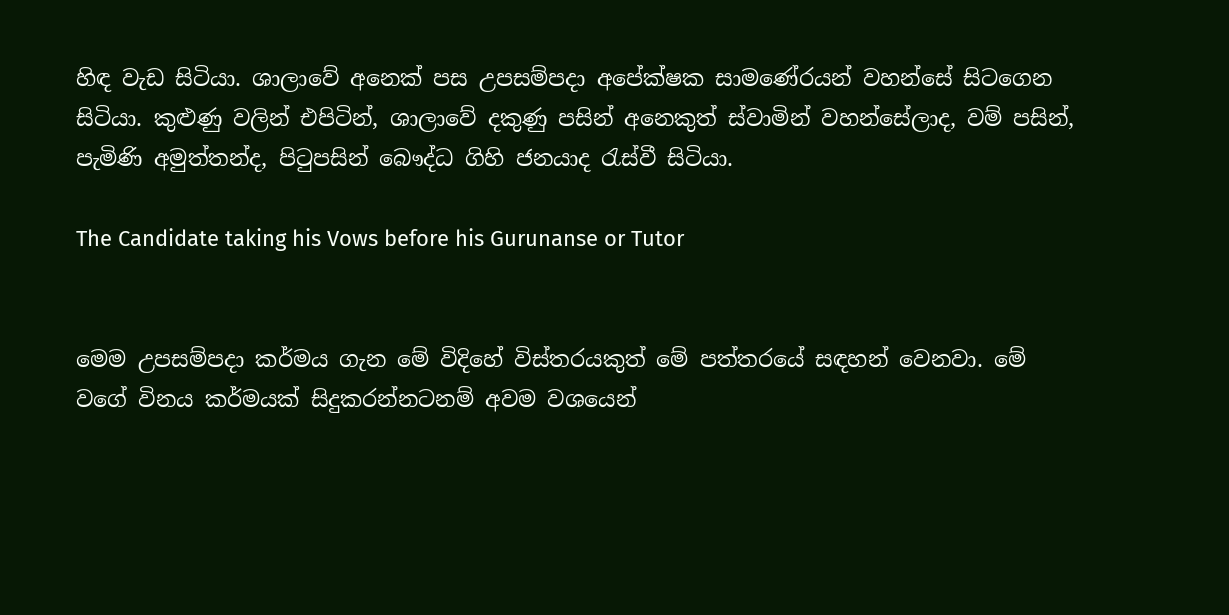හිඳ වැඩ සිටියා. ශාලාවේ අනෙක් පස උපසම්පදා අපේක්ෂක සාමණේරයන් වහන්සේ සිටගෙන සිටියා. කුළුණු වලින් එපිටින්, ශාලාවේ දකුණු පසින් අනෙකුත් ස්වාමින් වහන්සේලාද, වම් පසින්, පැමිණි අමුත්තන්ද, පිටුපසින් බෞද්ධ ගිහි ජනයාද රැස්වී සිටියා.

The Candidate taking his Vows before his Gurunanse or Tutor


මෙම උපසම්පදා කර්මය ගැන මේ විදිහේ විස්තරයකුත් මේ පත්තරයේ සඳහන් වෙනවා. මේ වගේ විනය කර්මයක් සිදුකරන්නටනම් අවම වශයෙන්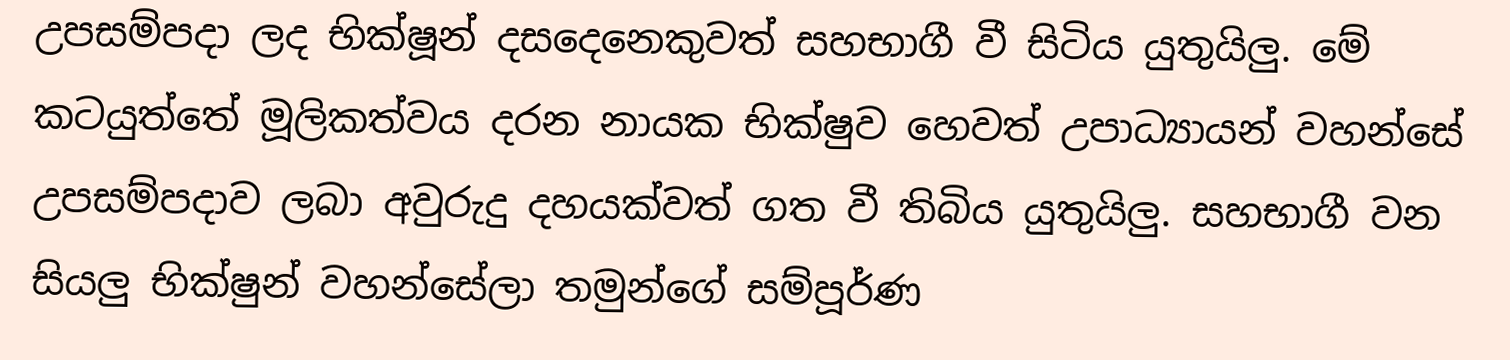උපසම්පදා ලද භික්ෂූන් දසදෙනෙකුවත් සහභාගී වී සිටිය යුතුයිලු. මේ කටයුත්තේ මූලිකත්වය දරන නායක භික්ෂුව හෙවත් උපාධ්‍යායන් වහන්සේ උපසම්පදාව ලබා අවුරුදු දහයක්වත් ගත වී තිබිය යුතුයිලු. සහභාගී වන සියලු භික්ෂුන් වහන්සේලා තමුන්ගේ සම්පූර්ණ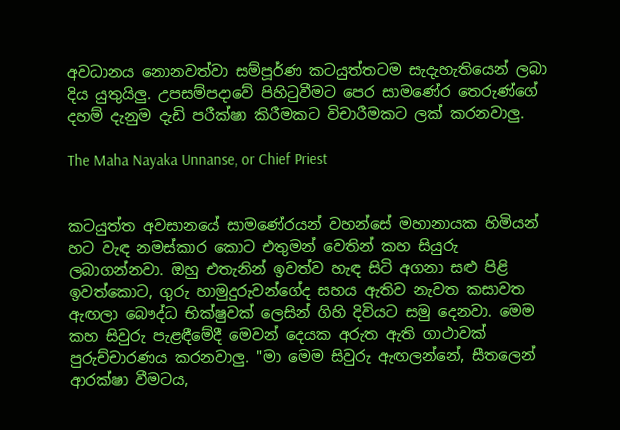අවධානය නොනවත්වා සම්පූර්ණ කටයුත්තටම සැදැහැතියෙන් ලබා දිය යුතුයිලු. උපසම්පදාවේ පිහිටුවීමට පෙර සාමණේර තෙරුණ්ගේ දහම් දැනුම දැඩි පරීක්ෂා කිරීමකට විචාරීමකට ලක් කරනවාලු.

The Maha Nayaka Unnanse, or Chief Priest


කටයුත්ත අවසානයේ සාමණේරයන් වහන්සේ මහානායක හිමියන් හට වැඳ නමස්කාර කොට එතුමන් වෙතින් කහ සියුරු ලබාගන්නවා. ඔහු එතැනින් ඉවත්ව හැඳ සිටි අගනා සළු පිළි ඉවත්කොට, ගුරු හාමුදුරුවන්ගේද සහය ඇතිව නැවත කසාවත ඇඟලා බෞද්ධ භික්ෂුවක් ලෙසින් ගිහි දිවියට සමු දෙනවා. මෙම කහ සිවුරු පැළඳීමේදී මෙවන් දෙයක අරුත ඇති ගාථාවක් පුරුච්චාරණය කරනවාලු. "මා මෙම සිවුරු ඇඟලන්නේ, සීතලෙන් ආරක්ෂා වීමටය,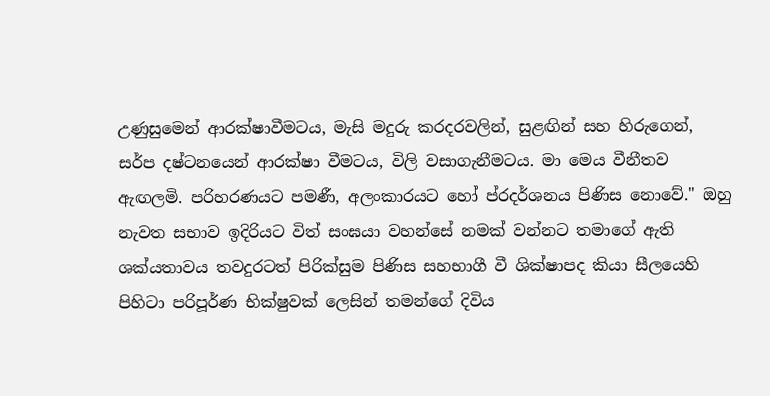උණුසුමෙන් ආරක්ෂාවීමටය, මැසි මදුරු කරදරවලින්, සුළඟින් සහ හිරුගෙන්, සර්ප දෂ්ටනයෙන් ආරක්ෂා වීමටය, විලි වසාගැනීමටය. මා මෙය වීනීතව ඇඟලමි. පරිහරණයට පමණී, අලංකාරයට හෝ ප්රදර්ශනය පිණිස නොවේ." ඔහු නැවත සභාව ඉදිරියට විත් සංඝයා වහන්සේ නමක් වන්නට තමාගේ ඇති ශක්යතාවය තවදුරටත් පිරික්සුම පිණිස සහභාගී වී ශික්ෂාපද කියා සීලයෙහි පිහිටා පරිපූර්ණ භික්ෂුවක් ලෙසින් තමන්ගේ දිවිය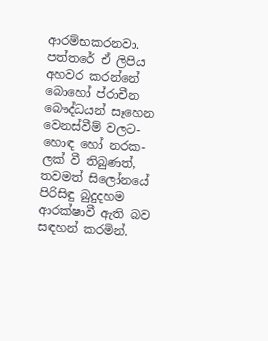ආරම්භකරනවා.
පත්තරේ ඒ ලිපිය අහවර කරන්නේ බොහෝ ප්රාචීන බෞද්ධයන් සෑහෙන වෙනස්වීම් වලට- හොඳ හෝ නරක- ලක් වී තිබුණත්, තවමත් සිලෝනයේ පිරිසිඳු බුදුදහම ආරක්ෂාවී ඇති බව සඳහන් කරමින්.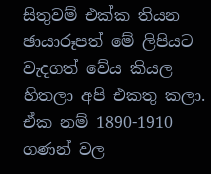සිතුවම් එක්ක තියන ඡායාරූපත් මේ ලිපියට වැදගත් වේය කියල හිතලා අපි එකතු කලා. ඒක නම් 1890-1910 ගණන් වල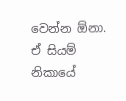වෙන්න ඕනා. ඒ සියම් නිකායේ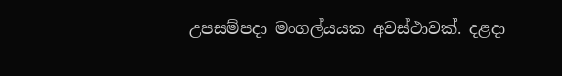උපසම්පදා මංගල්යයක අවස්ථාවක්. දළදා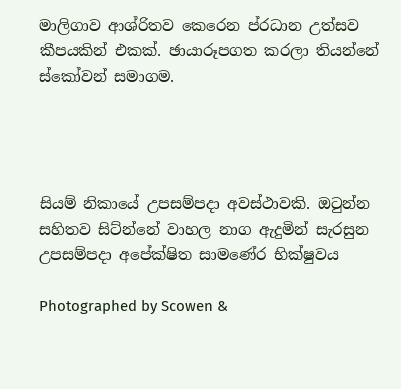මාලිගාව ආශ්රිතව කෙරෙන ප්රධාන උත්සව කීපයකින් එකක්. ඡායාරූපගත කරලා තියන්නේ ස්කෝවන් සමාගම.




සියම් නිකායේ උපසම්පදා අවස්ථාවකි. ඔටුන්න සහිතව සිට්න්නේ වාහල නාග ඇදුමින් සැරසුන උපසම්පදා අපේක්ෂිත සාමණේර භික්ෂුවය

Photographed by Scowen &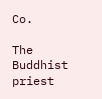Co.

The Buddhist priest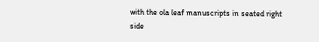with the ola leaf manuscripts in seated right side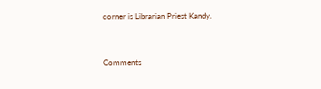corner is Librarian Priest Kandy.


Comments